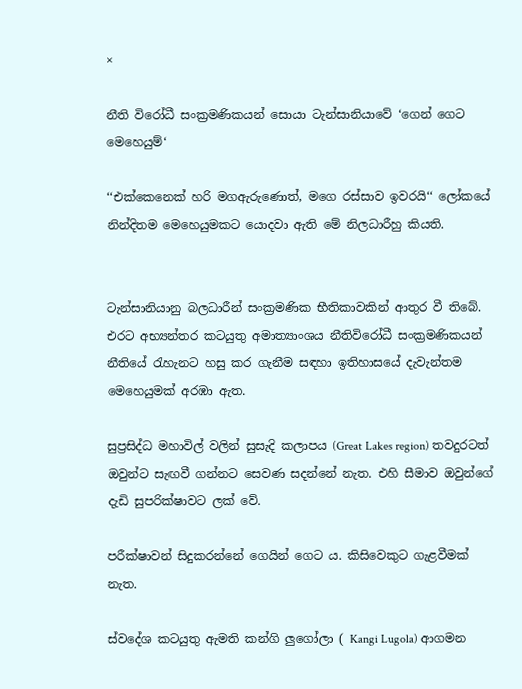×

නීති විරෝධී සංක්‍රමණිකයන් සොයා ටැන්සානියාවේ ‘ගෙන් ගෙට මෙහෙයුම්‘

‘‘එක්කෙනෙක් හරි මගඇරුණොත්, මගෙ රස්සාව ඉවරයි‘‘ ලෝකයේ නින්දිතම මෙහෙයුමකට යොදවා ඇති මේ නිලධාරීහු කියති.


ටැන්සානියානු බලධාරීන් සංක්‍රමණික භීතිකාවකින් ආතුර වී තිබේ. එරට අභ්‍යන්තර කටයුතු අමාත්‍යාංශය නීතිවිරෝධී සංක්‍රමණිකයන් නීතියේ රැහැනට හසු කර ගැනීම සඳහා ඉතිහාසයේ දැවැන්තම මෙහෙයුමක් අරඹා ඇත.

සුප්‍රසිද්ධ මහාවිල් වලින් සුසැදි කලාපය (Great Lakes region) තවදුරටත් ඔවුන්ට සැඟවී ගන්නට සෙවණ සදන්නේ නැත. එහි සීමාව ඔවුන්ගේ දැඩි සුපරික්ෂාවට ලක් වේ.

පරීක්ෂාවන් සිදුකරන්නේ ගෙයින් ගෙට ය. කිසිවෙකුට ගැළවීමක් නැත.

ස්වදේශ කටයුතු ඇමති කන්ගි ලුගෝලා ( Kangi Lugola) ආගමන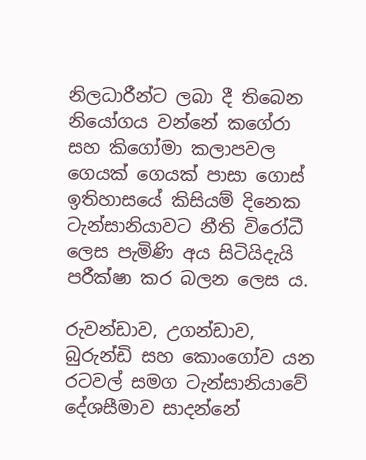නිලධාරීන්ට ලබා දී තිබෙන නියෝගය වන්නේ කගේරා සහ කිගෝමා කලාපවල ගෙයක් ගෙයක් පාසා ගොස් ඉතිහාසයේ කිසියම් දිනෙක ටැන්සානියාවට නීති විරෝධී ලෙස පැමිණි අය සිටියිදැයි පරීක්ෂා කර බලන ලෙස ය.

රුවන්ඩාව, උගන්ඩාව, බුරුන්ඩි සහ කොංගෝව යන රටවල් සමග ටැන්සානියාවේ දේශසීමාව සාදන්නේ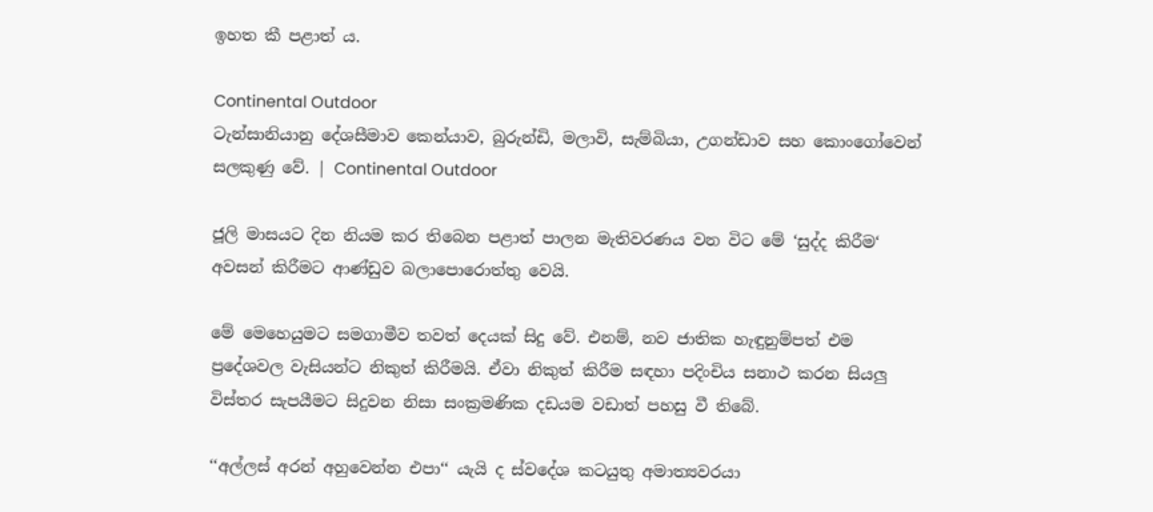ඉහත කී පළාත් ය.

Continental Outdoor
ටැන්සානියානු දේශසීමාව කෙන්යාව, බුරුන්ඩි, මලාවි, සැම්බියා, උගන්ඩාව සහ කොංගෝවෙන් සලකුණු වේ. | Continental Outdoor

ජූලි මාසයට දින නියම කර තිබෙන පළාත් පාලන මැතිවරණය වන විට මේ ‘සුද්ද කිරීම‘ අවසන් කිරීමට ආණ්ඩුව බලාපොරොත්තු වෙයි.

මේ මෙහෙයුමට සමගාමීව තවත් දෙයක් සිදු වේ. එනම්, නව ජාතික හැඳුනුම්පත් එම ප්‍රදේශවල වැසියන්ට නිකුත් කිරීමයි. ඒවා නිකුත් කිරීම සඳහා පදිංචිය සනාථ කරන සියලු විස්තර සැපයීමට සිදුවන නිසා සංක්‍රමණික දඩයම වඩාත් පහසු වී තිබේ.

‘‘අල්ලස් අරන් අහුවෙන්න එපා‘‘ යැයි ද ස්වදේශ කටයුතු අමාත්‍යවරයා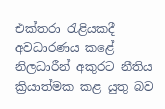එක්තරා රැළියකදී අවධාරණය කළේ නිලධාරීන් අකුරට නීතිය ක්‍රියාත්මක කළ යුතු බව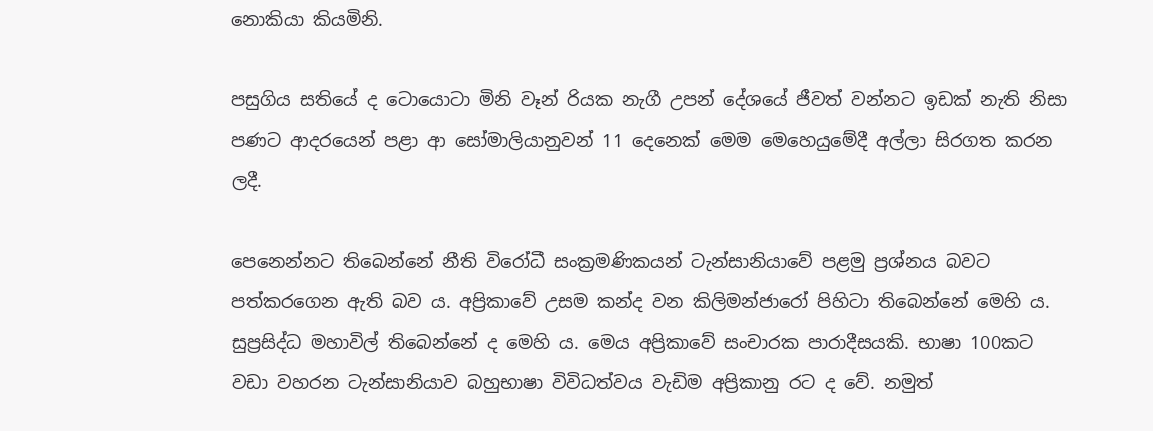නොකියා කියමිනි.

පසුගිය සතියේ ද ටොයොටා මිනි වෑන් රියක නැගී උපන් දේශයේ ජීවත් වන්නට ඉඩක් නැති නිසා පණට ආදරයෙන් පළා ආ සෝමාලියානුවන් 11 දෙනෙක් මෙම මෙහෙයුමේදී අල්ලා සිරගත කරන ලදී.

පෙනෙන්නට තිබෙන්නේ නීති විරෝධී සංක්‍රමණිකයන් ටැන්සානියාවේ පළමු ප්‍රශ්නය බවට පත්කරගෙන ඇති බව ය. අප්‍රිකාවේ උසම කන්ද වන කිලිමන්ජාරෝ පිහිටා තිබෙන්නේ මෙහි ය. සුප්‍රසිද්ධ මහාවිල් තිබෙන්නේ ද මෙහි ය. මෙය අප්‍රිකාවේ සංචාරක පාරාදීසයකි. භාෂා 100කට වඩා වහරන ටැන්සානියාව බහුභාෂා විවිධත්වය වැඩිම අප්‍රිකානු රට ද වේ. නමුත්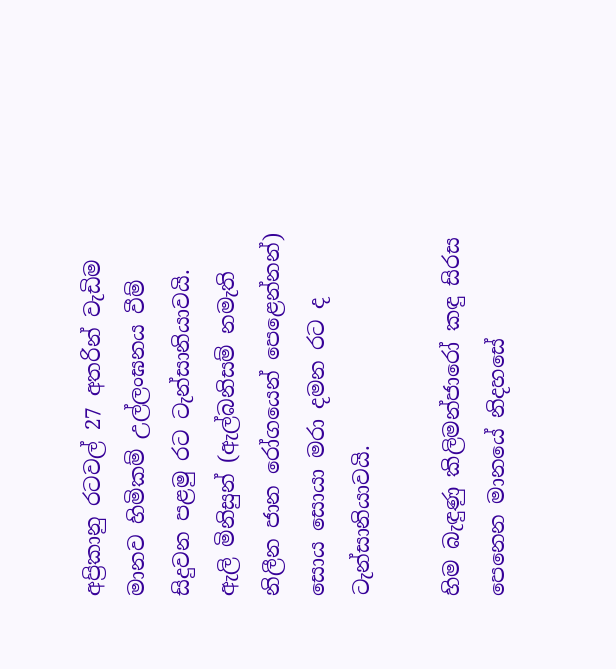අප්‍රිකානු රටවල් 27 අතරින් වැඩිම මානව හිමිකම් උල්ලංඝනය වීම් සිදුවන පළමු රට ටැන්සානියාවයි. ඇලි මිනිසුන් (ඇල්බනිසම් නමැති නිලීන ජාන රෝගයෙන් පෙළෙන්නන්) සොය සොයා මරා දමන රට ද ටැන්සානියාවයි.

හිම බැඳුණු කිලිමන්ජාරෝ කඳු සිරස පෙනෙන මානයේ නිදහසේ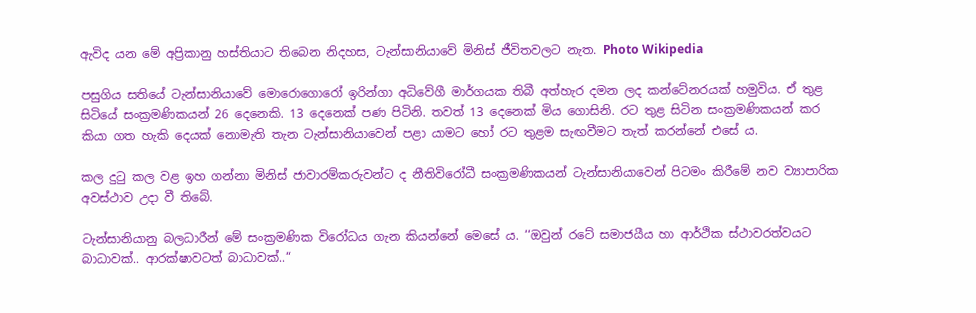ඇවිද යන මේ අප්‍රිකානු හස්තියාට තිබෙන නිදහස, ටැන්සානියාවේ මිනිස් ජීවිතවලට නැත. Photo Wikipedia

පසුගිය සතියේ ටැන්සානියාවේ මොරොගොරෝ ඉරින්ගා අධිවේගී මාර්ගයක තිබී අත්හැර දමන ලද කන්ටේනරයක් හමුවිය. ඒ තුළ සිටියේ සංක්‍රමණිකයන් 26 දෙනෙකි. 13 දෙනෙක් පණ පිටිනි. තවත් 13 දෙනෙක් මිය ගොසිනි. රට තුළ සිටින සංක්‍රමණිකයන් කර කියා ගත හැකි දෙයක් නොමැති තැන ටැන්සානියාවෙන් පළා යාමට හෝ රට තුළම සැඟවීමට තැත් කරන්නේ එසේ ය.

කල දුටු කල වළ ඉහ ගන්නා මිනිස් ජාවාරම්කරුවන්ට ද නීතිවිරෝධී සංක්‍රමණිකයන් ටැන්සානියාවෙන් පිටමං කිරීමේ නව ව්‍යාපාරික අවස්ථාව උදා වී තිබේ.

ටැන්සානියානු බලධාරීන් මේ සංක්‍රමණික විරෝධය ගැන කියන්නේ මෙසේ ය. ‘‘ඔවුන් රටේ සමාජයීය හා ආර්ථික ස්ථාවරත්වයට බාධාවක්.. ආරක්ෂාවටත් බාධාවක්..“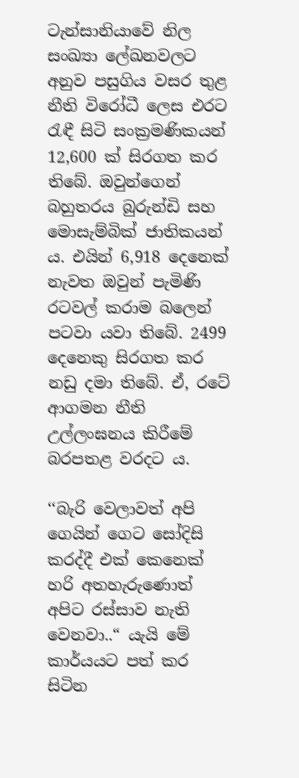ටැන්සානියාවේ නිල සංඛ්‍යා ලේඛනවලට අනුව පසුගිය වසර තුළ නීති විරෝධී ලෙස එරට රැඳී සිටි සංක්‍රමණිකයන් 12,600 ක් සිරගත කර තිබේ. ඔවුන්ගෙන් බහුතරය බුරුන්ඩි සහ මොසැම්බික් ජාතිකයන් ය. එයින් 6,918 දෙනෙක් නැවත ඔවුන් පැමිණි රටවල් කරාම බලෙන් පටවා යවා තිබේ. 2499 දෙනෙකු සිරගත කර නඩු දමා තිබේ. ඒ, රටේ ආගමන නීති උල්ලංඝනය කිරීමේ බරපතළ වරදට ය.

‘‘බැරි වෙලාවත් අපි ගෙයින් ගෙට සෝදිසි කරද්දී එක් කෙනෙක් හරි අතහැරුණොත් අපිට රස්සාව නැති වෙනවා..“ යැයි මේ කාර්යයට පත් කර සිටින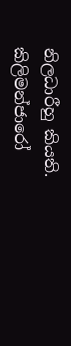නිලධාරීහු කියති. කිලිමන්ජාරෝ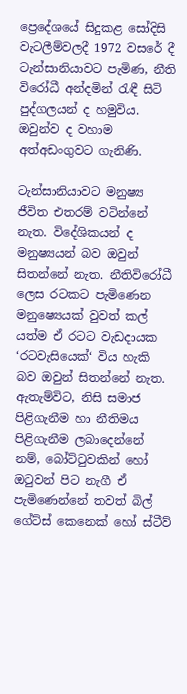ප්‍රෙදේශයේ සිදුකළ සෝදිසි වැටලීම්වලදී 1972 වසරේ දී ටැන්සානියාවට පැමිණ, නීති විරෝධී අන්දමින් රැඳී සිටි පුද්ගලයන් ද හමුවිය. ඔවුන්ව ද වහාම අත්අඩංගුවට ගැනිණි.

ටැන්සානියාවට මනුෂ්‍ය ජීවිත එතරම් වටින්නේ නැත. විදේශිකයන් ද මනුෂ්‍යයන් බව ඔවුන් සිතන්නේ නැත. නීතිවිරෝධී ලෙස රටකට පැමිණෙන මනුෂ්‍යෙයක් වුවත් කල් යත්ම ඒ රටට වැඩදායක ‘රටවැසියෙක්‘ විය හැකි බව ඔවුන් සිතන්නේ නැත. ඇතැම්විට, නිසි සමාජ පිළිගැනීම හා නීතිමය පිළිගැනීම ලබාදෙන්නේ නම්, බෝට්ටුවකින් හෝ ඔටුවන් පිට නැගී ඒ පැමිණෙන්නේ තවත් බිල් ගේට්ස් කෙනෙක් හෝ ස්ටීව්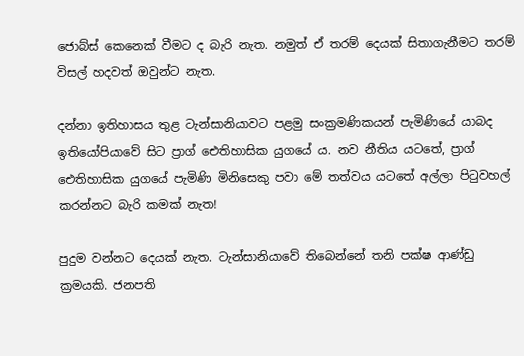ජොබ්ස් කෙනෙක් වීමට ද බැරි නැත. නමුත් ඒ තරම් දෙයක් සිතාගැනීමට තරම් විසල් හදවත් ඔවුන්ට නැත.

දන්නා ඉතිහාසය තුළ ටැන්සානියාවට පළමු සංක්‍රමණිකයන් පැමිණියේ යාබද ඉතියෝපියාවේ සිට ප්‍රාග් ඓතිහාසික යුගයේ ය. නව නීතිය යටතේ, ප්‍රාග් ඓතිහාසික යුගයේ පැමිණි මිනිසෙකු පවා මේ තත්වය යටතේ අල්ලා පිටුවහල් කරන්නට බැරි කමක් නැත!

පුදුම වන්නට දෙයක් නැත. ටැන්සානියාවේ තිබෙන්නේ තනි පක්ෂ ආණ්ඩු ක්‍රමයකි. ජනපති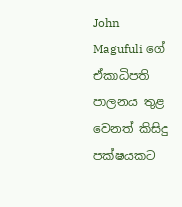John Magufuli ගේ ඒකාධිපති පාලනය තුළ වෙනත් කිසිදු පක්ෂයකට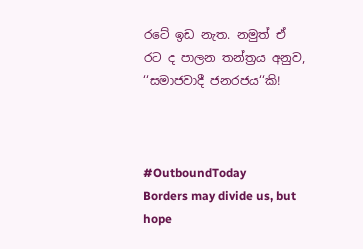රටේ ඉඩ නැත. නමුත් ඒ රට ද පාලන තන්ත්‍රය අනුව, ‘‘සමාජවාදී ජනරජය‘‘කි!



#OutboundToday
Borders may divide us, but hope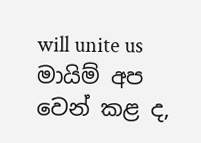will unite us
මායිම් අප වෙන් කළ ද,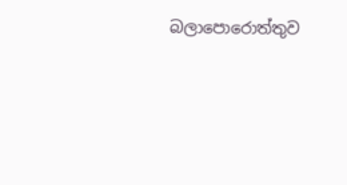බලාපොරොත්තුව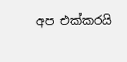අප එක්කරයි